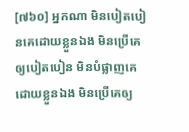[៧៦០] អ្នកណា មិនបៀតបៀនគេដោយខ្លួនឯង មិនប្រើគេឲ្យបៀតបៀន មិនបំផ្លាញគេដោយខ្លួនឯង មិនប្រើគេឲ្យ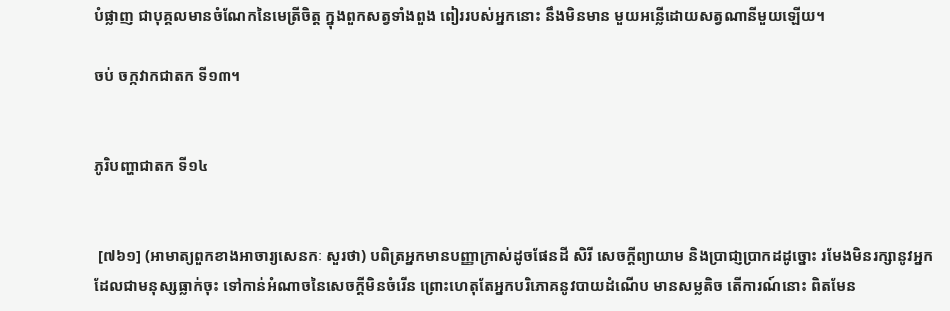បំផ្លាញ ជាបុគ្គលមានចំណែកនៃមេត្រីចិត្ត ក្នុងពួកសត្វទាំងពួង ពៀររបស់អ្នកនោះ នឹងមិនមាន មួយអន្លើដោយសត្វណានីមួយឡើយ។

ចប់ ចក្កវាកជាតក ទី១៣។


ភូរិបញ្ហាជាតក ទី១៤


 [៧៦១] (អាមាត្យពួកខាងអាចារ្យសេនកៈ សួរថា) បពិត្រអ្នកមានបញ្ញាក្រាស់ដូចផែនដី សិរី សេចក្តីព្យាយាម និងប្រាជា្ញប្រាកដដូច្នោះ រមែងមិនរក្សានូវអ្នកដែលជាមនុស្សធ្លាក់ចុះ ទៅកាន់អំណាចនៃសេចក្តីមិនចំរើន ព្រោះហេតុតែអ្នកបរិភោគនូវបាយដំណើប មានសម្លតិច តើការណ៍នោះ ពិតមែន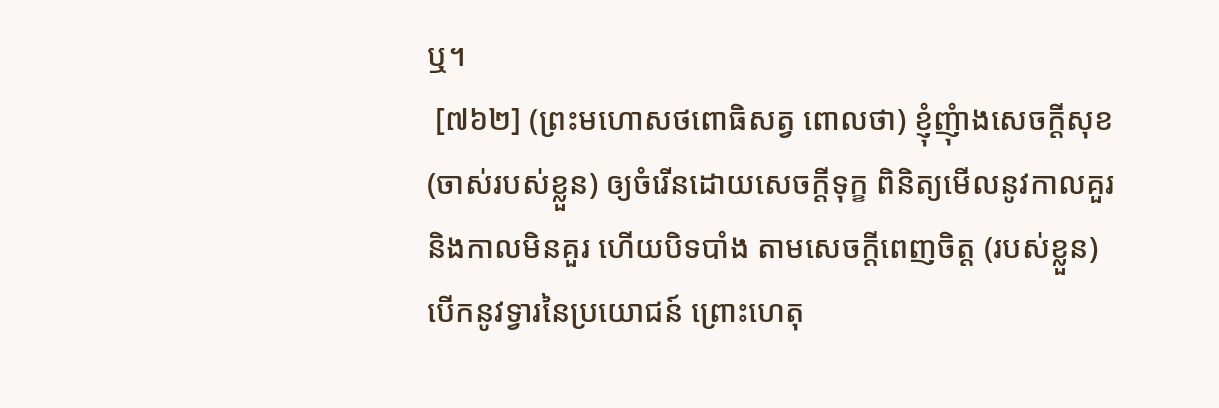ឬ។
 [៧៦២] (ព្រះមហោសថពោធិសត្វ ពោលថា) ខ្ញុំញុំាងសេចក្តីសុខ (ចាស់របស់ខ្លួន) ឲ្យចំរើនដោយសេចក្តីទុក្ខ ពិនិត្យមើលនូវកាលគួរ និងកាលមិនគួរ ហើយបិទបាំង តាមសេចក្តីពេញចិត្ត (របស់ខ្លួន) បើកនូវទ្វារនៃប្រយោជន៍ ព្រោះហេតុ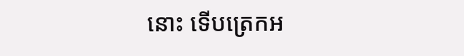នោះ ទើបត្រេកអ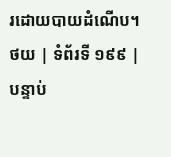រដោយបាយដំណើប។
ថយ | ទំព័រទី ១៩៩ | បន្ទាប់